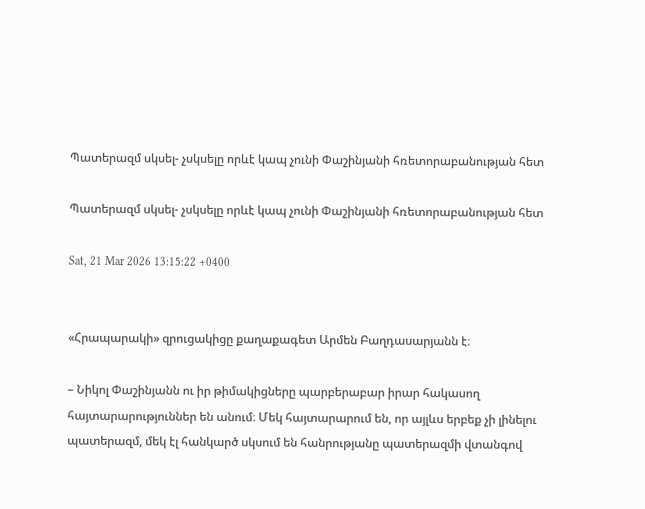Պատերազմ սկսել- չսկսելը որևէ կապ չունի Փաշինյանի հռետորաբանության հետ

Պատերազմ սկսել- չսկսելը որևէ կապ չունի Փաշինյանի հռետորաբանության հետ

Sat, 21 Mar 2026 13:15:22 +0400


«Հրապարակի» զրուցակիցը քաղաքագետ Արմեն Բաղդասարյանն է։

– Նիկոլ Փաշինյանն ու իր թիմակիցները պարբերաբար իրար հակասող հայտարարություններ են անում։ Մեկ հայտարարում են, որ այլևս երբեք չի լինելու պատերազմ, մեկ էլ հանկարծ սկսում են հանրությանը պատերազմի վտանգով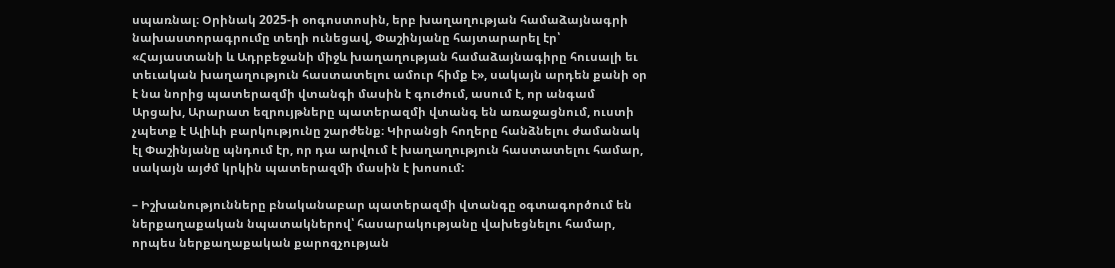սպառնալ։ Օրինակ 2025-ի օոգոստոսին, երբ խաղաղության համաձայնագրի նախաստորագրումը տեղի ունեցավ, Փաշինյանը հայտարարել էր՝ «Հայաստանի և Ադրբեջանի միջև խաղաղության համաձայնագիրը հուսալի եւ տեւական խաղաղություն հաստատելու ամուր հիմք է», սակայն արդեն քանի օր է նա նորից պատերազմի վտանգի մասին է գուժում, ասում է, որ անգամ Արցախ, Արարատ եզրույթները պատերազմի վտանգ են առաջացնում, ուստի չպետք է Ալիևի բարկությունը շարժենք։ Կիրանցի հողերը հանձնելու ժամանակ էլ Փաշինյանը պնդում էր, որ դա արվում է խաղաղություն հաստատելու համար, սակայն այժմ կրկին պատերազմի մասին է խոսում:

– Իշխանությունները բնականաբար պատերազմի վտանգը օգտագործում են ներքաղաքական նպատակներով՝ հասարակությանը վախեցնելու համար, որպես ներքաղաքական քարոզչության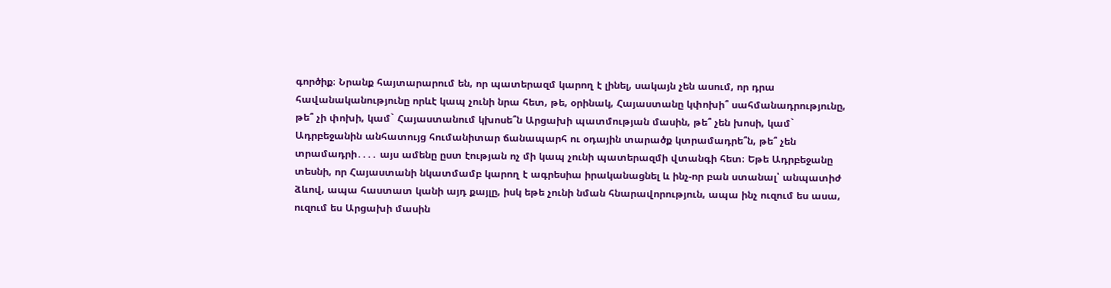գործիք։ Նրանք հայտարարում են, որ պատերազմ կարող է լինել, սակայն չեն ասում, որ դրա հավանականությունը որևէ կապ չունի նրա հետ, թե, օրինակ, Հայաստանը կփոխի՞ սահմանադրությունը, թե՞ չի փոխի, կամ` Հայաստանում կխոսե՞ն Արցախի պատմության մասին, թե՞ չեն խոսի, կամ` Ադրբեջանին անհատույց հումանիտար ճանապարհ ու օդային տարածք կտրամադրե՞ն, թե՞ չեն տրամադրի․․․․ այս ամենը ըստ էության ոչ մի կապ չունի պատերազմի վտանգի հետ։ Եթե Ադրբեջանը տեսնի, որ Հայաստանի նկատմամբ կարող է ագրեսիա իրականացնել և ինչ-որ բան ստանալ՝ անպատիժ ձևով, ապա հաստատ կանի այդ քայլը, իսկ եթե չունի նման հնարավորություն, ապա ինչ ուզում ես ասա, ուզում ես Արցախի մասին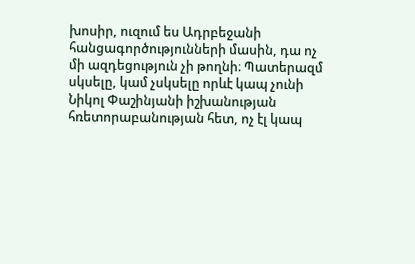խոսիր, ուզում ես Ադրբեջանի հանցագործությունների մասին, դա ոչ մի ազդեցություն չի թողնի։ Պատերազմ սկսելը, կամ չսկսելը որևէ կապ չունի Նիկոլ Փաշինյանի իշխանության հռետորաբանության հետ, ոչ էլ կապ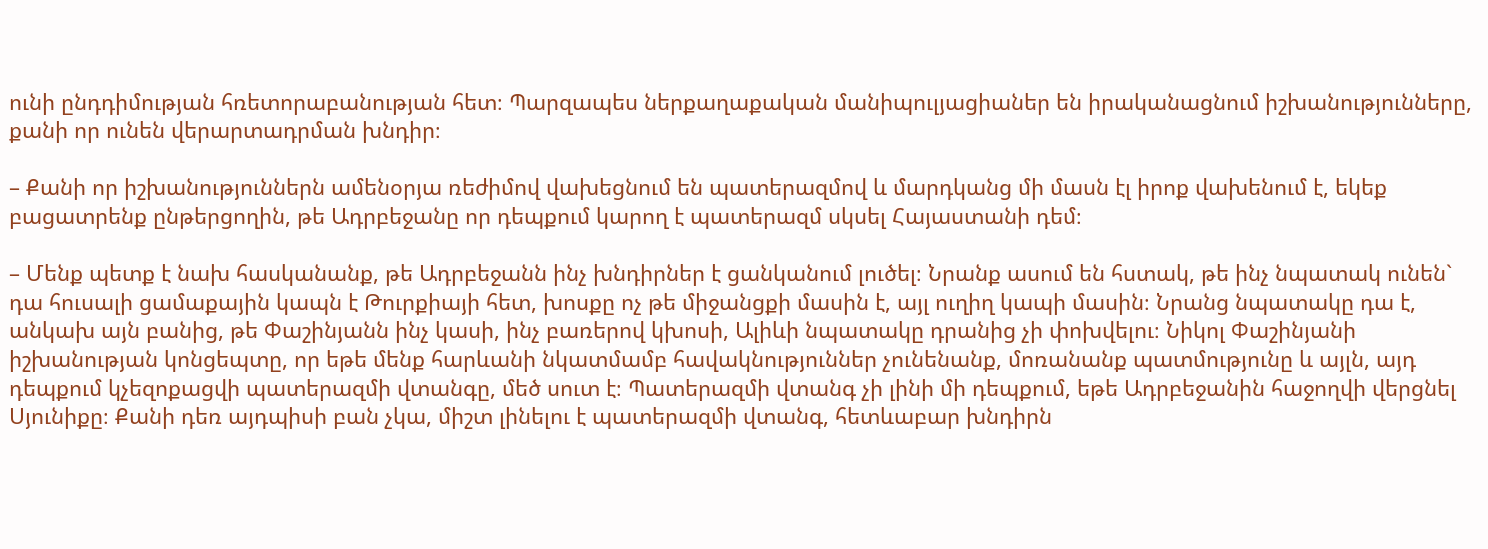ունի ընդդիմության հռետորաբանության հետ։ Պարզապես ներքաղաքական մանիպուլյացիաներ են իրականացնում իշխանությունները, քանի որ ունեն վերարտադրման խնդիր։

– Քանի որ իշխանություններն ամենօրյա ռեժիմով վախեցնում են պատերազմով և մարդկանց մի մասն էլ իրոք վախենում է, եկեք բացատրենք ընթերցողին, թե Ադրբեջանը որ դեպքում կարող է պատերազմ սկսել Հայաստանի դեմ։

– Մենք պետք է նախ հասկանանք, թե Ադրբեջանն ինչ խնդիրներ է ցանկանում լուծել։ Նրանք ասում են հստակ, թե ինչ նպատակ ունեն` դա հուսալի ցամաքային կապն է Թուրքիայի հետ, խոսքը ոչ թե միջանցքի մասին է, այլ ուղիղ կապի մասին։ Նրանց նպատակը դա է, անկախ այն բանից, թե Փաշինյանն ինչ կասի, ինչ բառերով կխոսի, Ալիևի նպատակը դրանից չի փոխվելու։ Նիկոլ Փաշինյանի իշխանության կոնցեպտը, որ եթե մենք հարևանի նկատմամբ հավակնություններ չունենանք, մոռանանք պատմությունը և այլն, այդ դեպքում կչեզոքացվի պատերազմի վտանգը, մեծ սուտ է։ Պատերազմի վտանգ չի լինի մի դեպքում, եթե Ադրբեջանին հաջողվի վերցնել Սյունիքը։ Քանի դեռ այդպիսի բան չկա, միշտ լինելու է պատերազմի վտանգ, հետևաբար խնդիրն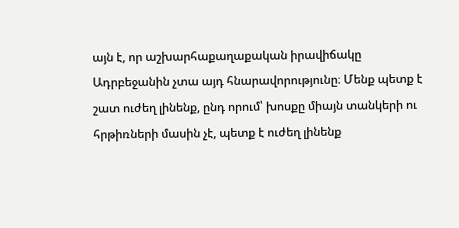այն է, որ աշխարհաքաղաքական իրավիճակը Ադրբեջանին չտա այդ հնարավորությունը։ Մենք պետք է շատ ուժեղ լինենք, ընդ որում՝ խոսքը միայն տանկերի ու հրթիռների մասին չէ, պետք է ուժեղ լինենք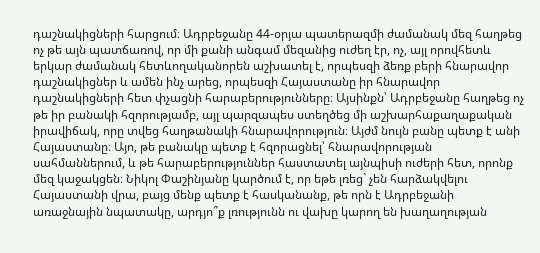դաշնակիցների հարցում։ Ադրբեջանը 44-օրյա պատերազմի ժամանակ մեզ հաղթեց ոչ թե այն պատճառով, որ մի քանի անգամ մեզանից ուժեղ էր, ոչ, այլ որովհետև երկար ժամանակ հետևողականորեն աշխատել է, որպեսզի ձեռք բերի հնարավոր դաշնակիցներ և ամեն ինչ արեց, որպեսզի Հայաստանը իր հնարավոր դաշնակիցների հետ փչացնի հարաբերությունները։ Այսինքն՝ Ադրբեջանը հաղթեց ոչ թե իր բանակի հզորությամբ, այլ պարզապես ստեղծեց մի աշխարհաքաղաքական իրավիճակ, որը տվեց հաղթանակի հնարավորություն։ Այժմ նույն բանը պետք է անի Հայաստանը։ Այո, թե բանակը պետք է հզորացնել՝ հնարավորության սահմաններում, և թե հարաբերություններ հաստատել այնպիսի ուժերի հետ, որոնք մեզ կաջակցեն։ Նիկոլ Փաշինյանը կարծում է, որ եթե լռեց` չեն հարձակվելու Հայաստանի վրա, բայց մենք պետք է հասկանանք, թե որն է Ադրբեջանի առաջնային նպատակը, արդյո՞ք լռությունն ու վախը կարող են խաղաղության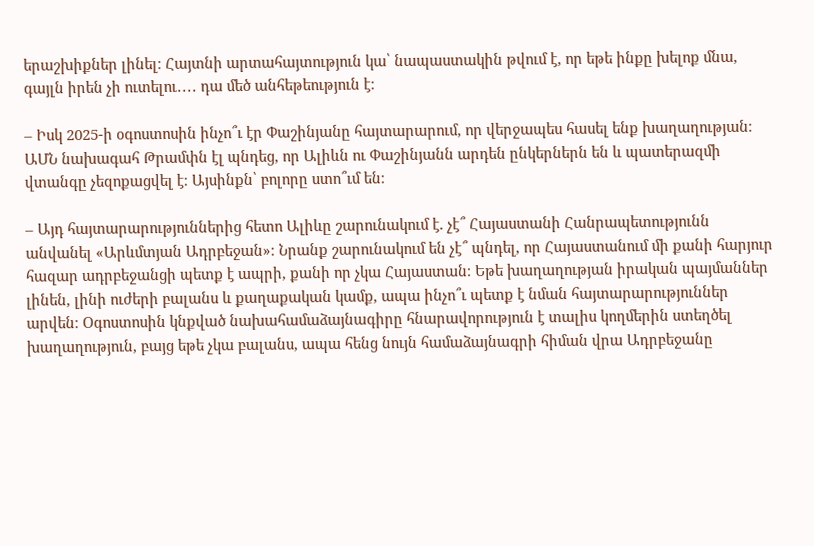երաշխիքներ լինել։ Հայտնի արտահայտություն կա՝ նապաստակին թվում է, որ եթե ինքը խելոք մնա, գայլն իրեն չի ուտելու․․․․ դա մեծ անհեթեություն է։

– Իսկ 2025-ի օգոստոսին ինչո՞ւ էր Փաշինյանը հայտարարում, որ վերջապես հասել ենք խաղաղության։ ԱՄՆ նախագահ Թրամփն էլ պնդեց, որ Ալիևն ու Փաշինյանն արդեն ընկերներն են և պատերազմի վտանգը չեզոքացվել է։ Այսինքն՝ բոլորը ստո՞ւմ են։

– Այդ հայտարարություններից հետո Ալիևը շարունակում է. չէ՞ Հայաստանի Հանրապետությունն անվանել «Արևմտյան Ադրբեջան»։ Նրանք շարունակում են չէ՞ պնդել, որ Հայաստանում մի քանի հարյուր հազար ադրբեջանցի պետք է ապրի, քանի որ չկա Հայաստան։ Եթե խաղաղության իրական պայմաններ լինեն, լինի ուժերի բալանս և քաղաքական կամք, ապա ինչո՞ւ պետք է նման հայտարարություններ արվեն։ Օգոստոսին կնքված նախահամաձայնագիրը հնարավորություն է տալիս կողմերին ստեղծել խաղաղություն, բայց եթե չկա բալանս, ապա հենց նույն համաձայնագրի հիման վրա Ադրբեջանը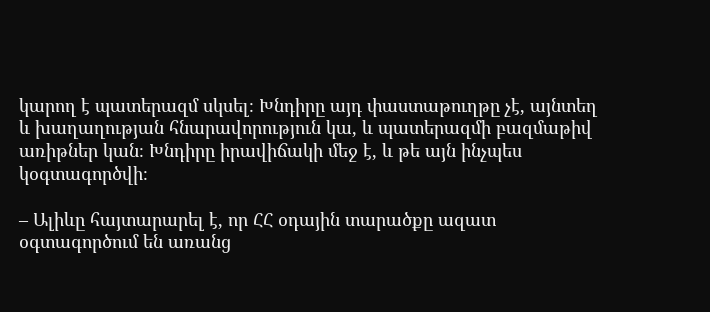կարող է պատերազմ սկսել։ Խնդիրը այդ փաստաթուղթը չէ, այնտեղ և խաղաղության հնարավորություն կա, և պատերազմի բազմաթիվ առիթներ կան։ Խնդիրը իրավիճակի մեջ է, և թե այն ինչպես կօգտագործվի։

– Ալիևը հայտարարել է, որ ՀՀ օդային տարածքը ազատ օգտագործում են առանց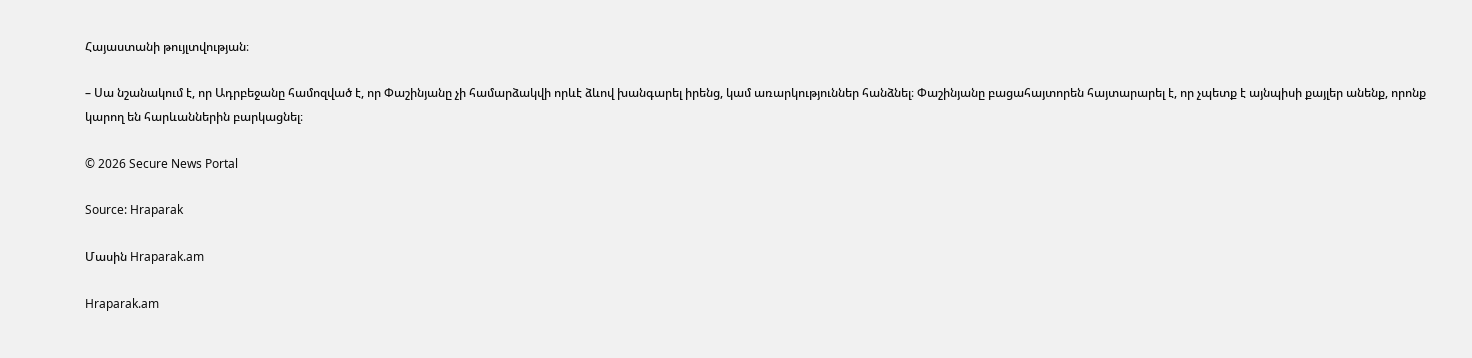Հայաստանի թույլտվության։

– Սա նշանակում է, որ Ադրբեջանը համոզված է, որ Փաշինյանը չի համարձակվի որևէ ձևով խանգարել իրենց, կամ առարկություններ հանձնել։ Փաշինյանը բացահայտորեն հայտարարել է, որ չպետք է այնպիսի քայլեր անենք, որոնք կարող են հարևաններին բարկացնել։

© 2026 Secure News Portal

Source: Hraparak

Մասին Hraparak.am

Hraparak.am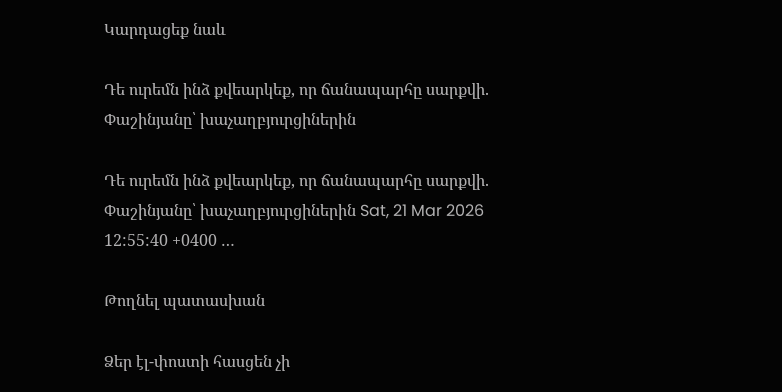Կարդացեք նաև

Դե ուրեմն ինձ քվեարկեք, որ ճանապարհը սարքվի. Փաշինյանը՝ խաչաղբյուրցիներին

Դե ուրեմն ինձ քվեարկեք, որ ճանապարհը սարքվի. Փաշինյանը՝ խաչաղբյուրցիներին Sat, 21 Mar 2026 12:55:40 +0400 …

Թողնել պատասխան

Ձեր էլ-փոստի հասցեն չի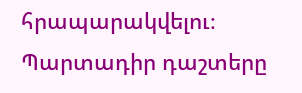հրապարակվելու։ Պարտադիր դաշտերը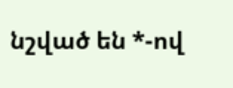նշված են *-ով